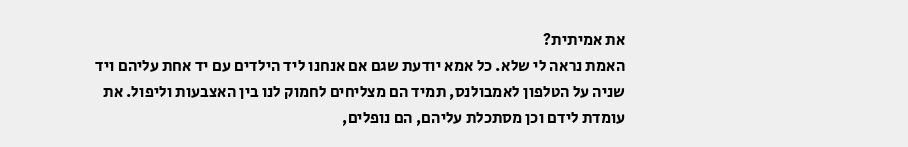את אמיתית?
האמת נראה לי שלא. כל אמא יודעת שגם אם אנחנו ליד הילדים עם יד אחת עליהם ויד שניה על הטלפון לאמבולנס, תמיד הם מצליחים לחמוק לנו בין האצבעות וליפול. את עומדת לידם וכן מסתכלת עליהם, הם נופלים,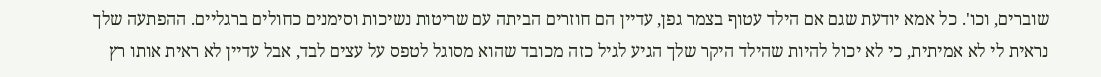שוברים, וכו'. כל אמא יודעת שגם אם הילד עטוף בצמר גפן, עדיין הם חוזרים הביתה עם שריטות נשיכות וסימנים כחולים ברגליים. ההפתעה שלך נראית לי לא אמיתית, כי לא יכול להיות שהילד היקר שלך הגיע לגיל כזה מכובד שהוא מסוגל לטפס על עצים לבד, אבל עדיין לא ראית אותו רץ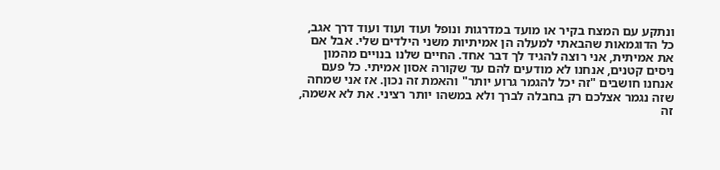ונתקע עם המצח בקיר או מועד במדרגות ונופל ועוד ועוד ועוד דרך אגב, כל הדוגמאות שהבאתי למעלה הן אמיתיות משני הילדים שלי. אבל אם את אמיתית, אני רוצה להגיד לך דבר אחד. החיים שלנו בנויים מהמון ניסים קטנים, אנחנו לא מודעים להם עד שקורה אסון אמיתי. כל פעם אנחנו חושבים "זה יכל להגמר גרוע יותר" והאמת זה נכון. אז אני שמחה שזה נגמר אצלכם רק בחבלה לברך ולא במשהו יותר רציני. את לא אשמה, זה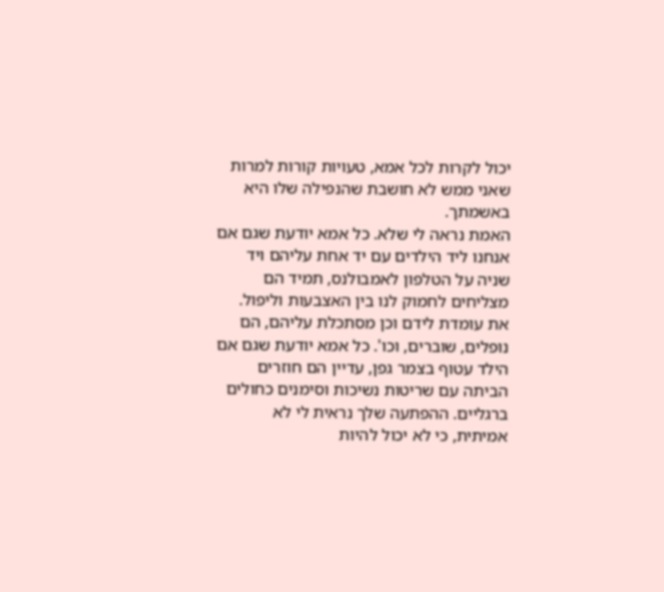יכול לקרות לכל אמא, טעויות קורות למרות שאני ממש לא חושבת שהנפילה שלו היא באשמתך.
האמת נראה לי שלא. כל אמא יודעת שגם אם אנחנו ליד הילדים עם יד אחת עליהם ויד שניה על הטלפון לאמבולנס, תמיד הם מצליחים לחמוק לנו בין האצבעות וליפול. את עומדת לידם וכן מסתכלת עליהם, הם נופלים, שוברים, וכו'. כל אמא יודעת שגם אם הילד עטוף בצמר גפן, עדיין הם חוזרים הביתה עם שריטות נשיכות וסימנים כחולים ברגליים. ההפתעה שלך נראית לי לא אמיתית, כי לא יכול להיות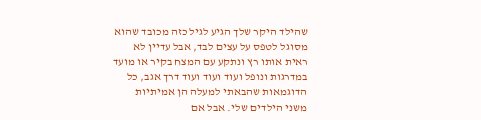שהילד היקר שלך הגיע לגיל כזה מכובד שהוא מסוגל לטפס על עצים לבד, אבל עדיין לא ראית אותו רץ ונתקע עם המצח בקיר או מועד במדרגות ונופל ועוד ועוד ועוד דרך אגב, כל הדוגמאות שהבאתי למעלה הן אמיתיות משני הילדים שלי. אבל אם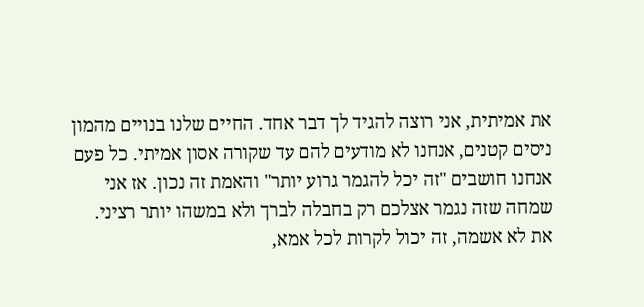את אמיתית, אני רוצה להגיד לך דבר אחד. החיים שלנו בנויים מהמון ניסים קטנים, אנחנו לא מודעים להם עד שקורה אסון אמיתי. כל פעם אנחנו חושבים "זה יכל להגמר גרוע יותר" והאמת זה נכון. אז אני שמחה שזה נגמר אצלכם רק בחבלה לברך ולא במשהו יותר רציני. את לא אשמה, זה יכול לקרות לכל אמא,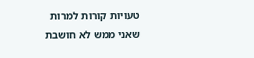טעויות קורות למרות שאני ממש לא חושבת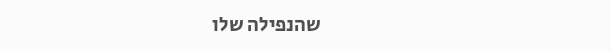שהנפילה שלו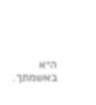היא באשמתך.